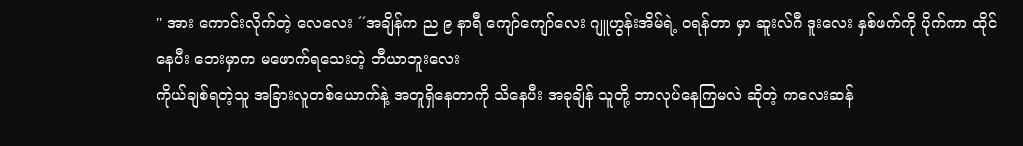'' အား ကောင်းလိုက်တဲ့ လေလေး ´´အချိန်က ည ၉ နာရီ ကျော်ကျော်လေး ဂျူဟွန်းအိမ်ရဲ့ ဝရန်တာ မှာ ဆူးလ်ဂီ ဒူးလေး နှစ်ဖက်ကို ပိုက်ကာ ထိုင်နေပီး ဘေးမှာက မဖောက်ရသေးတဲ့ ဘီယာဘူးလေး
ကိုယ်ချစ်ရတဲ့သူ အခြားလူတစ်ယောက်နဲ့ အတူရှိနေတာကို သိနေပီး အခုချိန် သူတို့ ဘာလုပ်နေကြမလဲ ဆိုတဲ့ ကလေးဆန်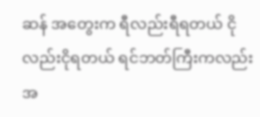ဆန် အတွေးက ရီလည်းရီရတယ် ငိုလည်းငိုရတယ် ရင်ဘတ်ကြီးကလည်း အ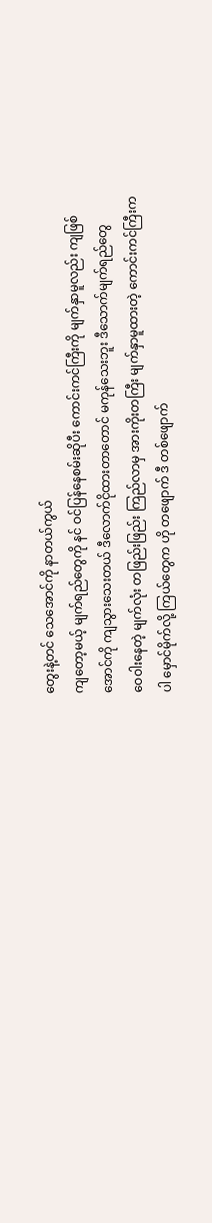တွေးနဲ့တင် သေအောင်ကို နာတယ်ကွယ်
ကျတော့မယ့် မျက်ရည်တွေကို နင် ဝင်ပြန်နေစမ်းဆိုပီး ကောင်းကင်ကြီးကို မျက်နှာမူလည်း ကျဖြစ်အောင်ကို ကျသွားသေးတယ် ဒီလောက်ငိုထားတာတောင် မကုန်သေးဘူး ဒီသောက်မျက်ရည်တွေ
ဝေဝါးနေတဲ့ မျက်လုံး တဖြည်းဖြည်း ကြည်လာမှ အားကိုးတကြီး မျက်နှာမူထားတဲ့ ကောင်းကင်ကြီးကပါ မှောင်မိုက်လို့ ကြယ်တွေက ဟို တဖျောက် ဒီ တစ်ဖျောက်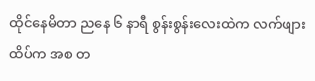ထိုင်နေမိတာ ညနေ ၆ နာရီ စွန်းစွန်းလေးထဲက လက်ဖျားထိပ်က အစ တ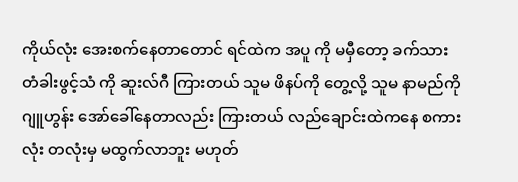ကိုယ်လုံး အေးစက်နေတာတောင် ရင်ထဲက အပူ ကို မမှီတော့ ခက်သား
တံခါးဖွင့်သံ ကို ဆူးလ်ဂီ ကြားတယ် သူမ ဖိနပ်ကို တွေ့လို့ သူမ နာမည်ကို ဂျူဟွန်း အော်ခေါ်နေတာလည်း ကြားတယ် လည်ချောင်းထဲကနေ စကားလုံး တလုံးမှ မထွက်လာဘူး မဟုတ်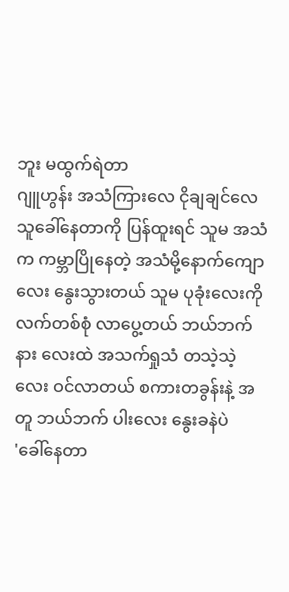ဘူး မထွက်ရဲတာ
ဂျူဟွန်း အသံကြားလေ ငိုချချင်လေ သူခေါ်နေတာကို ပြန်ထူးရင် သူမ အသံက ကမ္ဘာပြိုနေတဲ့ အသံမို့နောက်ကျောလေး နွေးသွားတယ် သူမ ပုခုံးလေးကို လက်တစ်စုံ လာပွေ့တယ် ဘယ်ဘက် နား လေးထဲ အသက်ရှုသံ တသဲ့သဲ့လေး ဝင်လာတယ် စကားတခွန်းနဲ့ အတူ ဘယ်ဘက် ပါးလေး နွေးခနဲပဲ
'ခေါ်နေတာ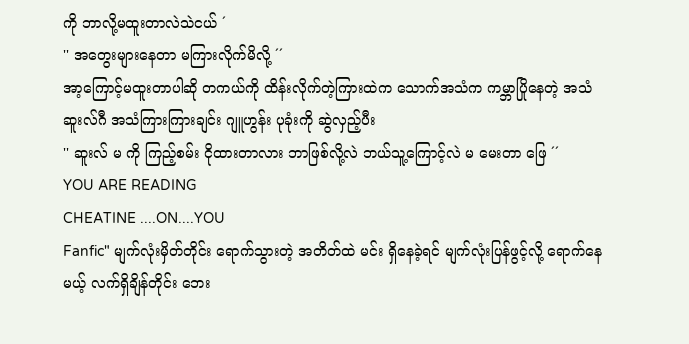ကို ဘာလို့မထူးတာလဲသဲငယ် ´
'' အတွေးများနေတာ မကြားလိုက်မိလို့ ´´
အာ့ကြောင့်မထူးတာပါဆို တကယ်ကို ထိန်းလိုက်တဲ့ကြားထဲက သောက်အသံက ကမ္ဘာပြိုနေတဲ့ အသံ
ဆူးလ်ဂီ အသံကြားကြားချင်း ဂျူဟွန်း ပုခုံးကို ဆွဲလှည့်ပီး
'' ဆူးလ် မ ကို ကြည့်စမ်း ငိုထားတာလား ဘာဖြစ်လို့လဲ ဘယ်သူ့ကြောင့်လဲ မ မေးတာ ဖြေ ´´
YOU ARE READING
CHEATINE ....ON....YOU
Fanfic" မျက်လုံးမှိတ်တိုင်း ရောက်သွားတဲ့ အတိတ်ထဲ မင်း ရှိနေခဲ့ရင် မျက်လုံးပြန်ဖွင့်လို့ ရောက်နေမယ့် လက်ရှိချိန်တိုင်း ဘေး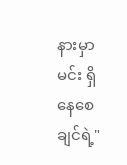နားမှာ မင်း ရှိနေစေချင်ရဲ့"